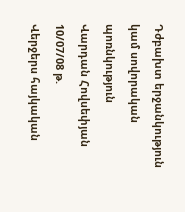Դժբախտ երջանկություն կամ սովորական պոռնկություն
Վարդան Հովսեփյան
10/07/08 թ.
Վերջերս հայկական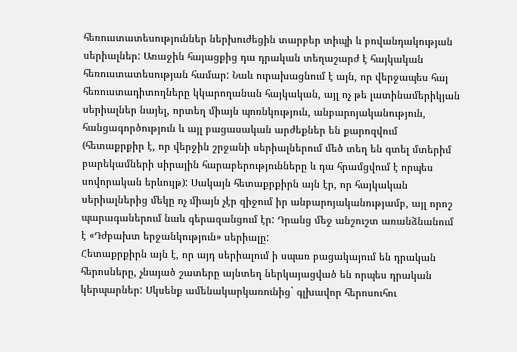հեռուստատեսություններ ներխուժեցին տարբեր տիպի և բովանդակության սերիալներ: Առաջին հայացքից դա դրական տեղաշարժ է հայկական հեռուստատեսության համար: Նաև ուրախացնում է այն, որ վերջապես հայ հեռուստադիտողները կկարողանան հայկական, այլ ոչ թե լատինամերիկյան սերիալներ նայել, որտեղ միայն պոռնկություն, անբարոյականություն, հանցագործություն և այլ բացասական արժեքներ են քարոզվում (հետաքրքիր է, որ վերջին շրջանի սերիալներում մեծ տեղ են գտել մտերիմ բարեկամների սիրային հարաբերությունները և դա հրամցվում է որպես սովորական երևույթ): Սակայն հետաքրքիրն այն էր, որ հայկական սերիալներից մեկը ոչ միայն չէր զիջում իր անբարոյականությամբ, այլ որոշ պարագաներում նաև գերազանցում էր: Դրանց մեջ անշուշտ առանձնանում է «Դժբախտ երջանկություն» սերիալը:
Հետաքրքիրն այն է, որ այդ սերիալում ի սպառ բացակայում են դրական հերոսները, չնայած շատերը այնտեղ ներկայացված են որպես դրական կերպարներ: Սկսենք ամենակարկառունից` գլխավոր հերոսուհու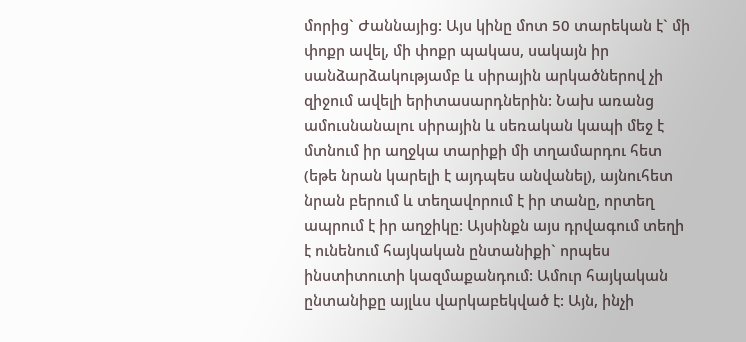մորից` Ժաննայից: Այս կինը մոտ 50 տարեկան է` մի փոքր ավել, մի փոքր պակաս, սակայն իր սանձարձակությամբ և սիրային արկածներով չի զիջում ավելի երիտասարդներին: Նախ առանց ամուսնանալու սիրային և սեռական կապի մեջ է մտնում իր աղջկա տարիքի մի տղամարդու հետ (եթե նրան կարելի է այդպես անվանել), այնուհետ նրան բերում և տեղավորում է իր տանը, որտեղ ապրում է իր աղջիկը: Այսինքն այս դրվագում տեղի է ունենում հայկական ընտանիքի` որպես ինստիտուտի կազմաքանդում: Ամուր հայկական ընտանիքը այլևս վարկաբեկված է: Այն, ինչի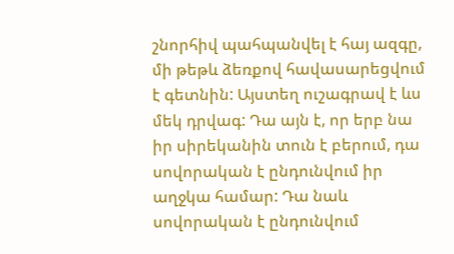շնորհիվ պահպանվել է հայ ազգը, մի թեթև ձեռքով հավասարեցվում է գետնին: Այստեղ ուշագրավ է ևս մեկ դրվագ: Դա այն է, որ երբ նա իր սիրեկանին տուն է բերում, դա սովորական է ընդունվում իր աղջկա համար: Դա նաև սովորական է ընդունվում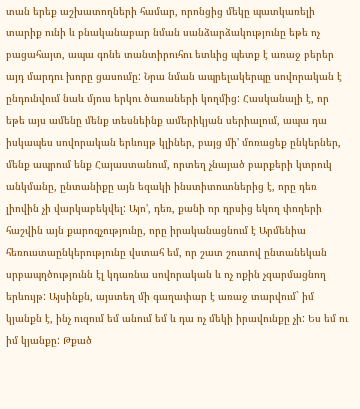տան երեք աշխատողների համար, որոնցից մեկը պատկառելի տարիք ունի և բնականաբար նման սանձարձակությունը եթե ոչ բացահայտ, ապա գոնե տանտիրուհու ետևից պետք է առաջ բերեր այդ մարդու խորը ցասումը: Նրա նման ապրելակերպը սովորական է ընդունվում նաև մյուս երկու ծառաների կողմից: Հասկանալի է, որ եթե այս ամենը մենք տեսնեինք ամերիկյան սերիալում, ապա դա իսկապես սովորական երևույթ կլիներ, բայց մի' մոռացեք ընկերներ, մենք ապրում ենք Հայաստանում, որտեղ չնայած բարքերի կտրուկ անկմանը, ընտանիքը այն եզակի ինստիտուտներից է, որը դեռ լիովին չի վարկաբեկվել: Այո', դեռ, քանի որ դրսից եկող փողերի հաշվին այն քարոզչությունը, որը իրականացնում է Արմենիա հեռուստաընկերությունը վստահ եմ, որ շատ շուտով ընտանեկան սրբապղծությունն էլ կդառնա սովորական և ոչ ոքին չզարմացնող երևույթ: Այսինքն, այստեղ մի գաղափար է առաջ տարվում` իմ կյանքն է, ինչ ուզում եմ անում եմ և դա ոչ մեկի իրավունքը չի: Ես եմ ու իմ կյանքը: Թքած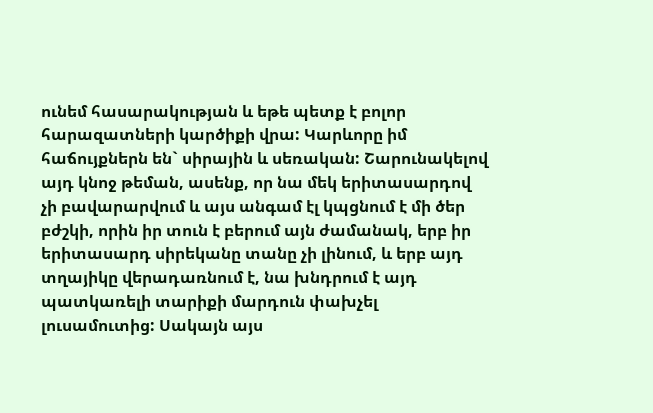ունեմ հասարակության և եթե պետք է բոլոր հարազատների կարծիքի վրա: Կարևորը իմ հաճույքներն են` սիրային և սեռական: Շարունակելով այդ կնոջ թեման, ասենք, որ նա մեկ երիտասարդով չի բավարարվում և այս անգամ էլ կպցնում է մի ծեր բժշկի, որին իր տուն է բերում այն ժամանակ, երբ իր երիտասարդ սիրեկանը տանը չի լինում, և երբ այդ տղայիկը վերադառնում է, նա խնդրում է այդ պատկառելի տարիքի մարդուն փախչել լուսամուտից: Սակայն այս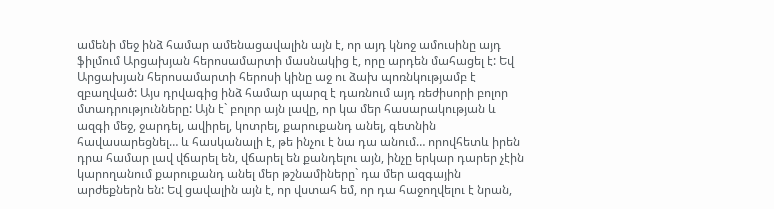ամենի մեջ ինձ համար ամենացավալին այն է, որ այդ կնոջ ամուսինը այդ ֆիլմում Արցախյան հերոսամարտի մասնակից է, որը արդեն մահացել է: Եվ Արցախյան հերոսամարտի հերոսի կինը աջ ու ձախ պոռնկությամբ է զբաղված: Այս դրվագից ինձ համար պարզ է դառնում այդ ռեժիսորի բոլոր մտադրությունները: Այն է` բոլոր այն լավը, որ կա մեր հասարակության և ազգի մեջ, ջարդել, ավիրել, կոտրել, քարուքանդ անել, գետնին հավասարեցնել… և հասկանալի է, թե ինչու է նա դա անում… որովհետև իրեն դրա համար լավ վճարել են, վճարել են քանդելու այն, ինչը երկար դարեր չէին կարողանում քարուքանդ անել մեր թշնամիները` դա մեր ազգային արժեքներն են: Եվ ցավալին այն է, որ վստահ եմ, որ դա հաջողվելու է նրան,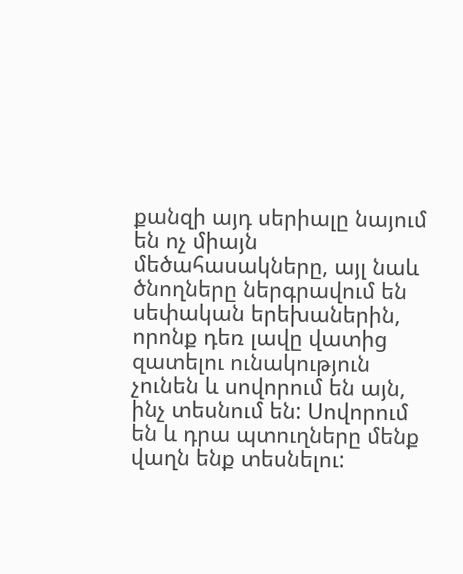քանզի այդ սերիալը նայում են ոչ միայն մեծահասակները, այլ նաև ծնողները ներգրավում են սեփական երեխաներին, որոնք դեռ լավը վատից զատելու ունակություն չունեն և սովորում են այն, ինչ տեսնում են: Սովորում են և դրա պտուղները մենք վաղն ենք տեսնելու: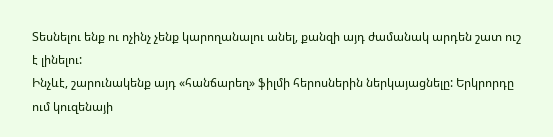Տեսնելու ենք ու ոչինչ չենք կարողանալու անել, քանզի այդ ժամանակ արդեն շատ ուշ է լինելու:
Ինչևէ, շարունակենք այդ «հանճարեղ» ֆիլմի հերոսներին ներկայացնելը: Երկրորդը ում կուզենայի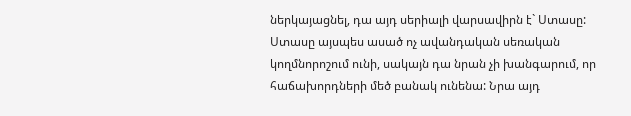ներկայացնել, դա այդ սերիալի վարսավիրն է` Ստասը: Ստասը այսպես ասած ոչ ավանդական սեռական կողմնորոշում ունի, սակայն դա նրան չի խանգարում, որ հաճախորդների մեծ բանակ ունենա: Նրա այդ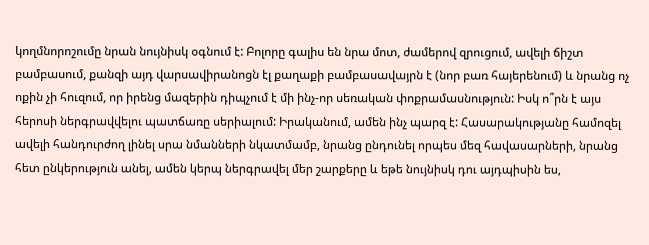կողմնորոշումը նրան նույնիսկ օգնում է: Բոլորը գալիս են նրա մոտ, ժամերով զրուցում, ավելի ճիշտ բամբասում, քանզի այդ վարսավիրանոցն էլ քաղաքի բամբասավայրն է (նոր բառ հայերենում) և նրանց ոչ ոքին չի հուզում, որ իրենց մազերին դիպչում է մի ինչ-որ սեռական փոքրամասնություն: Իսկ ո՞րն է այս հերոսի ներգրավվելու պատճառը սերիալում: Իրականում, ամեն ինչ պարզ է: Հասարակությանը համոզել ավելի հանդուրժող լինել սրա նմանների նկատմամբ, նրանց ընդունել որպես մեզ հավասարների, նրանց հետ ընկերություն անել, ամեն կերպ ներգրավել մեր շարքերը և եթե նույնիսկ դու այդպիսին ես,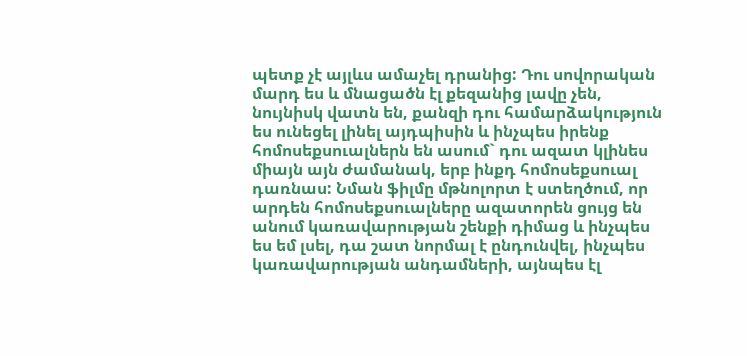պետք չէ այլևս ամաչել դրանից: Դու սովորական մարդ ես և մնացածն էլ քեզանից լավը չեն, նույնիսկ վատն են, քանզի դու համարձակություն ես ունեցել լինել այդպիսին և ինչպես իրենք հոմոսեքսուալներն են ասում` դու ազատ կլինես միայն այն ժամանակ, երբ ինքդ հոմոսեքսուալ դառնաս: Նման ֆիլմը մթնոլորտ է ստեղծում, որ արդեն հոմոսեքսուալները ազատորեն ցույց են անում կառավարության շենքի դիմաց և ինչպես ես եմ լսել, դա շատ նորմալ է ընդունվել, ինչպես կառավարության անդամների, այնպես էլ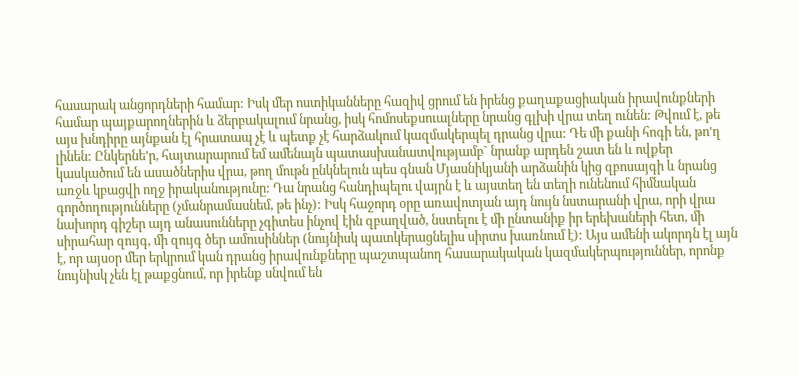հասարակ անցորդների համար: Իսկ մեր ոստիկանները հազիվ ցրում են իրենց քաղաքացիական իրավունքների համար պայքարողներին և ձերբակալում նրանց, իսկ հոմոսեքսուալները նրանց գլխի վրա տեղ ունեն: Թվում է, թե այս խնդիրը այնքան էլ հրատապ չէ և պետք չէ հարձակում կազմակերպել դրանց վրա: Դե մի քանի հոգի են, թո'ղ լինեն: Ընկերնե'ր, հայտարարում եմ ամենայն պատասխանատվությամբ` նրանք արդեն շատ են և ովքեր կասկածում են ասածներիս վրա, թող մութն ընկնելուն պես գնան Մյասնիկյանի արձանին կից զբոսայգի և նրանց առջև կբացվի ողջ իրականությունը: Դա նրանց հանդիպելու վայրն է և այստեղ են տեղի ունենում հիմնական գործողությունները (չմանրամասնեմ, թե ինչ): Իսկ հաջորդ օրը առավոտյան այդ նույն նստարանի վրա, որի վրա նախորդ գիշեր այդ անասունները չգիտես ինչով էին զբաղված, նստելու է մի ընտանիք իր երեխաների հետ, մի սիրահար զույգ, մի զույգ ծեր ամուսիններ (նույնիսկ պատկերացնելիս սիրտս խառնում է): Այս ամենի ակորդն էլ այն է, որ այսօր մեր երկրում կան դրանց իրավունքները պաշտպանող հասարակական կազմակերպություններ, որոնք նույնիսկ չեն էլ թաքցնում, որ իրենք սնվում են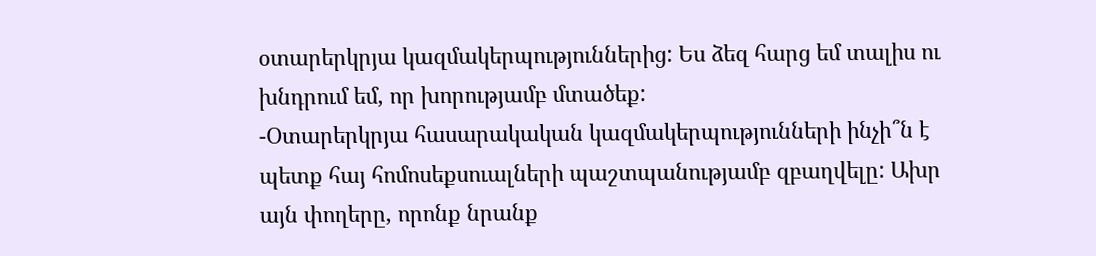օտարերկրյա կազմակերպություններից: Ես ձեզ հարց եմ տալիս ու խնդրում եմ, որ խորությամբ մտածեք:
-Օտարերկրյա հասարակական կազմակերպությունների ինչի՞ն է պետք հայ հոմոսեքսուալների պաշտպանությամբ զբաղվելը: Ախր այն փողերը, որոնք նրանք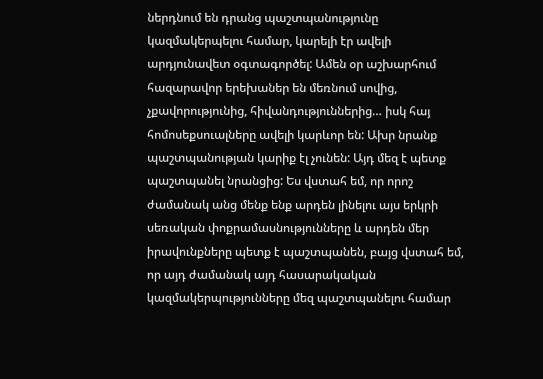ներդնում են դրանց պաշտպանությունը կազմակերպելու համար, կարելի էր ավելի արդյունավետ օգտագործել: Ամեն օր աշխարհում հազարավոր երեխաներ են մեռնում սովից, չքավորությունից, հիվանդություններից… իսկ հայ հոմոսեքսուալները ավելի կարևոր են: Ախր նրանք պաշտպանության կարիք էլ չունեն: Այդ մեզ է պետք պաշտպանել նրանցից: Ես վստահ եմ, որ որոշ ժամանակ անց մենք ենք արդեն լինելու այս երկրի սեռական փոքրամասնությունները և արդեն մեր իրավունքները պետք է պաշտպանեն, բայց վստահ եմ, որ այդ ժամանակ այդ հասարակական կազմակերպությունները մեզ պաշտպանելու համար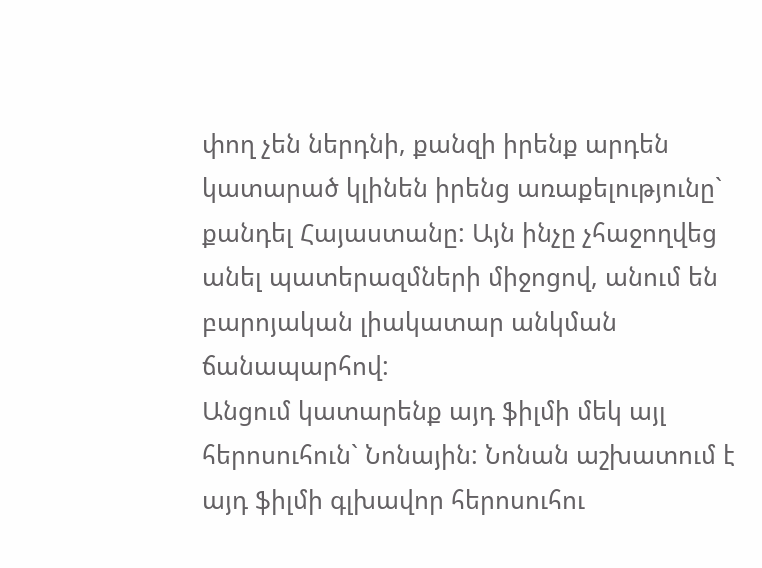փող չեն ներդնի, քանզի իրենք արդեն կատարած կլինեն իրենց առաքելությունը` քանդել Հայաստանը: Այն ինչը չհաջողվեց անել պատերազմների միջոցով, անում են բարոյական լիակատար անկման ճանապարհով:
Անցում կատարենք այդ ֆիլմի մեկ այլ հերոսուհուն` Նոնային: Նոնան աշխատում է այդ ֆիլմի գլխավոր հերոսուհու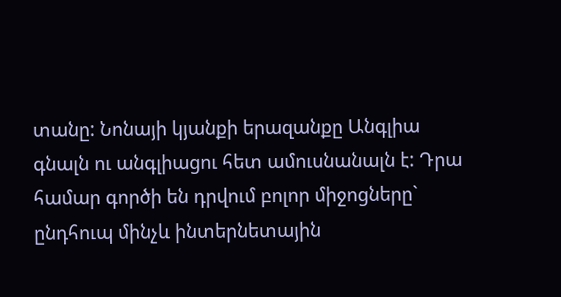տանը: Նոնայի կյանքի երազանքը Անգլիա գնալն ու անգլիացու հետ ամուսնանալն է: Դրա համար գործի են դրվում բոլոր միջոցները` ընդհուպ մինչև ինտերնետային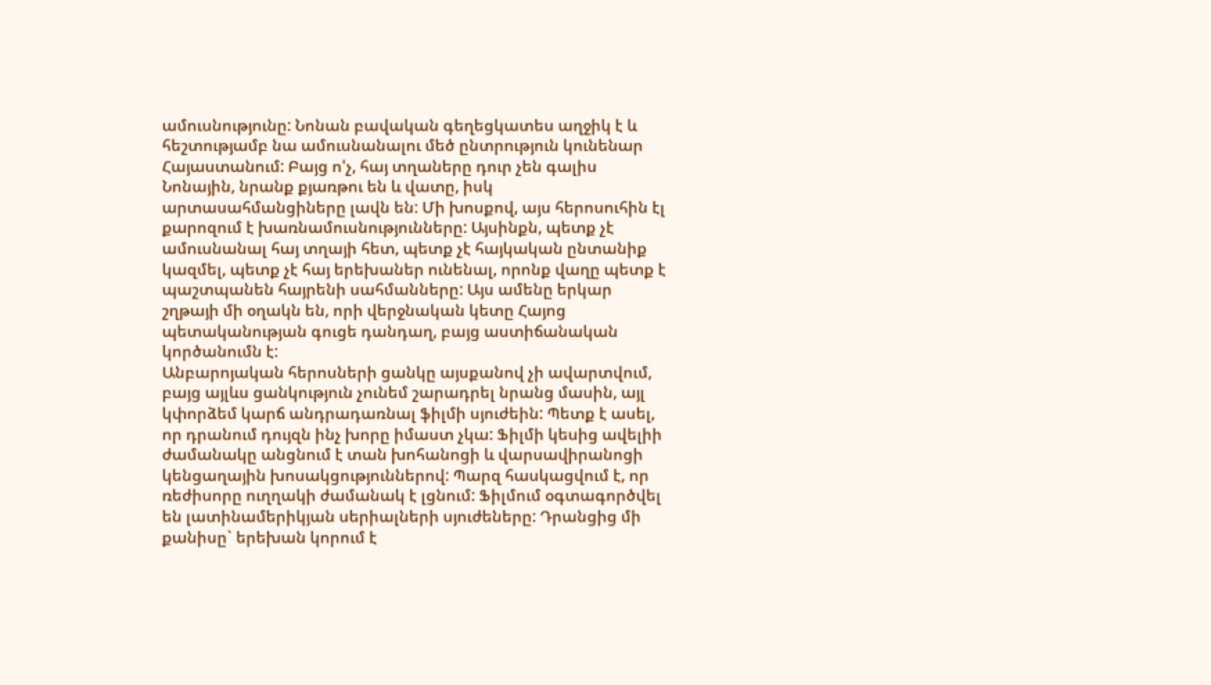ամուսնությունը: Նոնան բավական գեղեցկատես աղջիկ է և հեշտությամբ նա ամուսնանալու մեծ ընտրություն կունենար Հայաստանում: Բայց ո'չ, հայ տղաները դուր չեն գալիս Նոնային, նրանք քյառթու են և վատը, իսկ արտասահմանցիները լավն են: Մի խոսքով, այս հերոսուհին էլ քարոզում է խառնամուսնությունները: Այսինքն, պետք չէ ամուսնանալ հայ տղայի հետ, պետք չէ հայկական ընտանիք կազմել, պետք չէ հայ երեխաներ ունենալ, որոնք վաղը պետք է պաշտպանեն հայրենի սահմանները: Այս ամենը երկար շղթայի մի օղակն են, որի վերջնական կետը Հայոց պետականության գուցե դանդաղ, բայց աստիճանական կործանումն է:
Անբարոյական հերոսների ցանկը այսքանով չի ավարտվում, բայց այլևս ցանկություն չունեմ շարադրել նրանց մասին, այլ կփորձեմ կարճ անդրադառնալ ֆիլմի սյուժեին: Պետք է ասել, որ դրանում դույզն ինչ խորը իմաստ չկա: Ֆիլմի կեսից ավելիի ժամանակը անցնում է տան խոհանոցի և վարսավիրանոցի կենցաղային խոսակցություններով: Պարզ հասկացվում է, որ ռեժիսորը ուղղակի ժամանակ է լցնում: Ֆիլմում օգտագործվել են լատինամերիկյան սերիալների սյուժեները: Դրանցից մի քանիսը` երեխան կորում է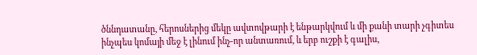ծննդատանը, հերոսներից մեկը ավտովթարի է ենթարկվում և մի քանի տարի չգիտես ինչպես կոմայի մեջ է լինում ինչ-որ անտառում, և երբ ուշքի է գալիս,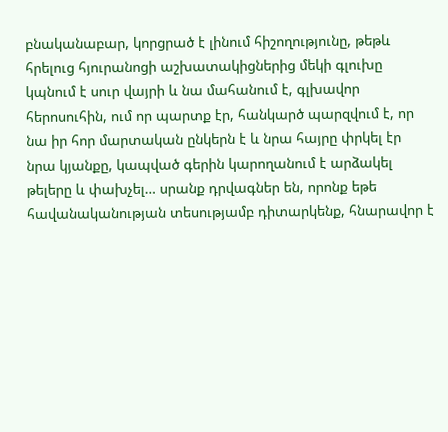բնականաբար, կորցրած է լինում հիշողությունը, թեթև հրելուց հյուրանոցի աշխատակիցներից մեկի գլուխը կպնում է սուր վայրի և նա մահանում է, գլխավոր հերոսուհին, ում որ պարտք էր, հանկարծ պարզվում է, որ նա իր հոր մարտական ընկերն է և նրա հայրը փրկել էր նրա կյանքը, կապված գերին կարողանում է արձակել թելերը և փախչել… սրանք դրվագներ են, որոնք եթե հավանականության տեսությամբ դիտարկենք, հնարավոր է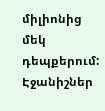միլիոնից մեկ դեպքերում:
Էջանիշներ